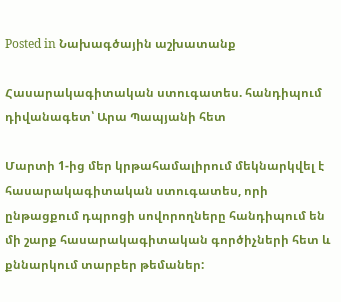Posted in Նախագծային աշխատանք

Հասարակագիտական ստուգատես. հանդիպում դիվանագետ՝ Արա Պապյանի հետ

Մարտի 1-ից մեր կրթահամալիրում մեկնարկվել է հասարակագիտական ստուգատես, որի ընթացքում դպրոցի սովորողները հանդիպում են մի շարք հասարակագիտական գործիչների հետ և քննարկում տարբեր թեմաներ: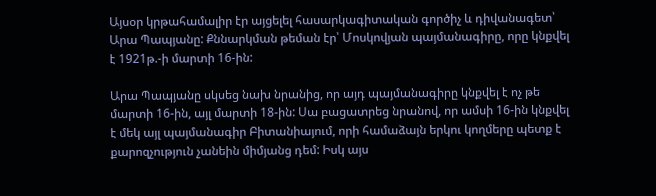Այսօր կրթահամալիր էր այցելել հասարկագիտական գործիչ և դիվանագետ՝ Արա Պապյանը: Քննարկման թեման էր՝ Մոսկովյան պայմանագիրը, որը կնքվել է 1921թ.-ի մարտի 16-ին:

Արա Պապյանը սկսեց նախ նրանից, որ այդ պայմանագիրը կնքվել է ոչ թե մարտի 16-ին, այլ մարտի 18-ին: Սա բացատրեց նրանով, որ ամսի 16-ին կնքվել է մեկ այլ պայմանագիր Բիտանիայում, որի համաձայն երկու կողմերը պետք է քարոզչություն չանեին միմյանց դեմ: Իսկ այս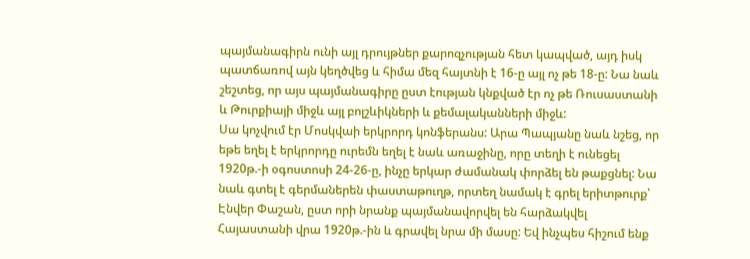պայմանագիրն ունի այլ դրույթներ քարոզչության հետ կապված, այդ իսկ պատճառով այն կեղծվեց և հիմա մեզ հայտնի է 16-ը այլ ոչ թե 18-ը: Նա նաև շեշտեց, որ այս պայմանագիրը ըստ էության կնքված էր ոչ թե Ռուսաստանի և Թուրքիայի միջև այլ բոլշևիկների և քեմալականների միջև:
Սա կոչվում էր Մոսկվաի երկրորդ կոնֆերանս: Արա Պապյանը նաև նշեց, որ եթե եղել է երկրորդը ուրեմն եղել է նաև առաջինը, որը տեղի է ունեցել 1920թ.-ի օգոստոսի 24-26-ը, ինչը երկար ժամանակ փորձել են թաքցնել: Նա նաև գտել է գերմաներեն փաստաթուղթ, որտեղ նամակ է գրել երիտթուրք՝ Էնվեր Փաշան, ըստ որի նրանք պայմանավորվել են հարձակվել Հայաստանի վրա 1920թ.-ին և գրավել նրա մի մասը: Եվ ինչպես հիշում ենք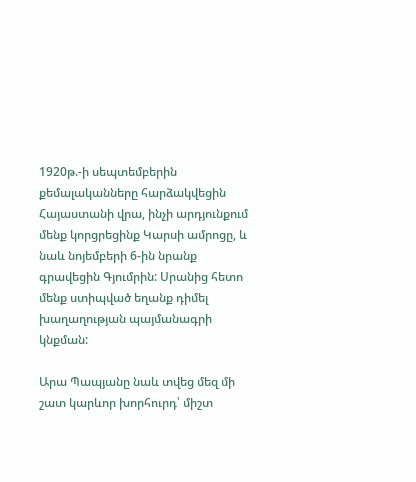1920թ.-ի սեպտեմբերին քեմալականները հարձակվեցին Հայաստանի վրա, ինչի արդյունքում մենք կորցրեցինք Կարսի ամրոցը, և նաև նոյեմբերի 6-ին նրանք գրավեցին Գյումրին: Սրանից հետո մենք ստիպված եղանք դիմել խաղաղության պայմանագրի կնքման:

Արա Պապյանը նաև տվեց մեզ մի շատ կարևոր խորհուրդ՝ միշտ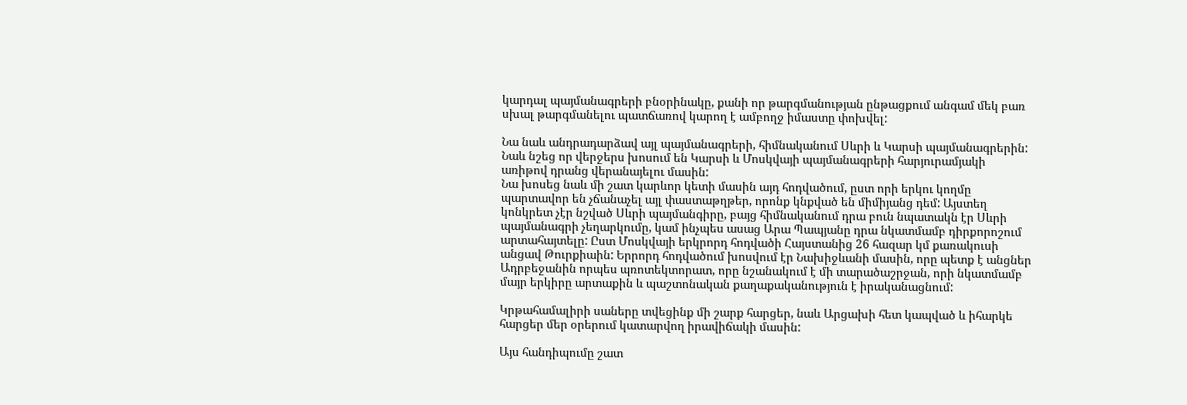կարդալ պայմանագրերի բնօրինակը, քանի որ թարգմանության ընթացքում անգամ մեկ բառ սխալ թարգմանելու պատճառով կարող է ամբողջ իմաստը փոխվել:

Նա նաև անդրադարձավ այլ պայմանագրերի, հիմնականում Սևրի և Կարսի պայմանագրերին: Նաև նշեց որ վերջերս խոսում են Կարսի և Մոսկվայի պայմանագրերի հարյուրամյակի առիթով դրանց վերանայելու մասին:
Նա խոսեց նաև մի շատ կարևոր կետի մասին այդ հոդվածում, ըստ որի երկու կողմը պարտավոր են չճանաչել այլ փաստաթղթեր, որոնք կնքված են միմիյանց դեմ: Այստեղ կոնկրետ չէր նշված Սևրի պայմանգիրը, բայց հիմնականում դրա բուն նպատակն էր Սևրի պայմանագրի չեղարկումը, կամ ինչպես ասաց Արա Պապյանը դրա նկատմամբ դիրքորոշում արտահայտելը: Ըստ Մոսկվայի երկրորդ հոդվածի Հայստանից 26 հազար կմ քառակուսի անցավ Թուրքիաին: Երրորդ հոդվածում խոսվում էր Նախիջևանի մասին, որը պետք է անցներ Ադրբեջանին որպես պռոտեկտորատ, որը նշանակում է մի տարածաշրջան, որի նկատմամբ մայր երկիրը արտաքին և պաշտոնական քաղաքականություն է իրականացնում:

Կրթահամալիրի սաները տվեցինք մի շարք հարցեր, նաև Արցախի հետ կապված և իհարկե հարցեր մեր օրերում կատարվող իրավիճակի մասին:

Այս հանդիպումը շատ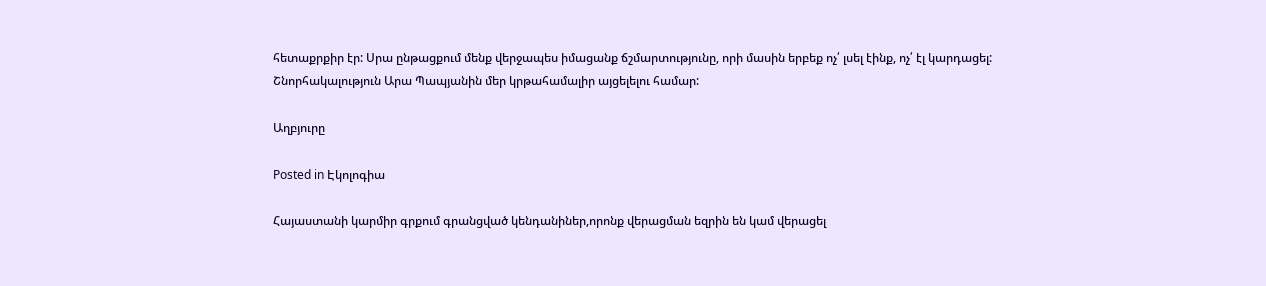հետաքրքիր էր: Սրա ընթացքում մենք վերջապես իմացանք ճշմարտությունը, որի մասին երբեք ոչ՛ լսել էինք, ոչ՛ էլ կարդացել:
Շնորհակալություն Արա Պապյանին մեր կրթահամալիր այցելելու համար:

Աղբյուրը

Posted in Էկոլոգիա

Հայաստանի կարմիր գրքում գրանցված կենդանիներ,որոնք վերացման եզրին են կամ վերացել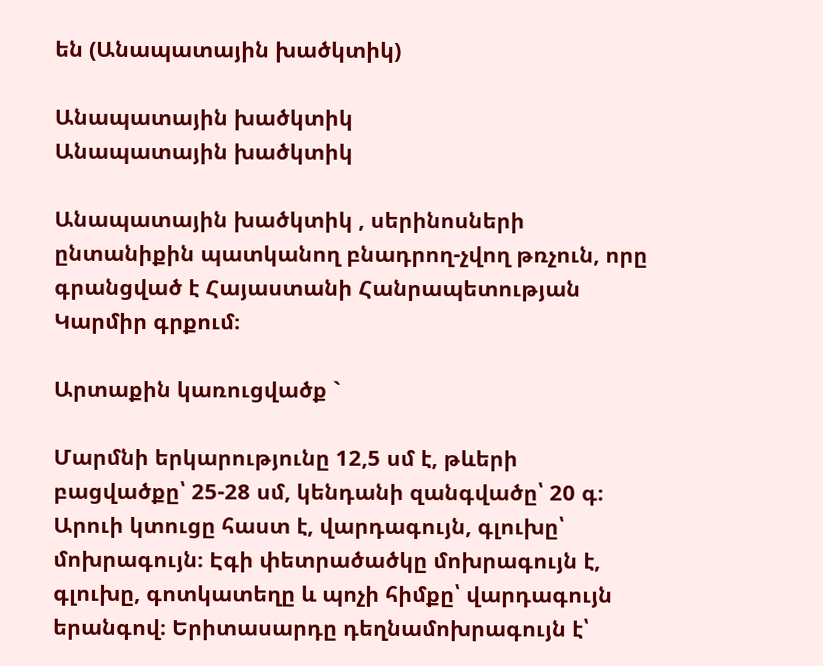են (Անապատային խածկտիկ)

Անապատային խածկտիկ
Անապատային խածկտիկ

Անապատային խածկտիկ , սերինոսների ընտանիքին պատկանող բնադրող-չվող թռչուն, որը գրանցված է Հայաստանի Հանրապետության Կարմիր գրքում։

Արտաքին կառուցվածք `

Մարմնի երկարությունը 12,5 սմ է, թևերի բացվածքը՝ 25-28 սմ, կենդանի զանգվածը՝ 20 գ։ Արուի կտուցը հաստ է, վարդագույն, գլուխը՝ մոխրագույն։ Էգի փետրածածկը մոխրագույն է, գլուխը, գոտկատեղը և պոչի հիմքը՝ վարդագույն երանգով։ Երիտասարդը դեղնամոխրագույն է՝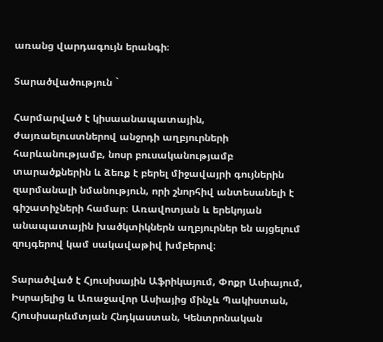առանց վարդագույն երանգի։

Տարածվածություն `

Հարմարված է կիսաանապատային, ժայռաելուստներով անջրդի աղբյուրների հարևանությամբ, նոսր բուսականությամբ տարածքներին և ձեռք է բերել միջավայրի գույներին զարմանալի նմանություն, որի շնորհիվ անտեսանելի է գիշատիչների համար։ Առավոտյան և երեկոյան անապատային խածկտիկներն աղբյուրներ են այցելում զույգերով կամ սակավաթիվ խմբերով։

Տարածված է Հյուսիսային Աֆրիկայում, Փոքր Ասիայում, Իսրայելից և Առաջավոր Ասիայից մինչև Պակիստան, Հյուսիսարևմտյան Հնդկաստան, Կենտրոնական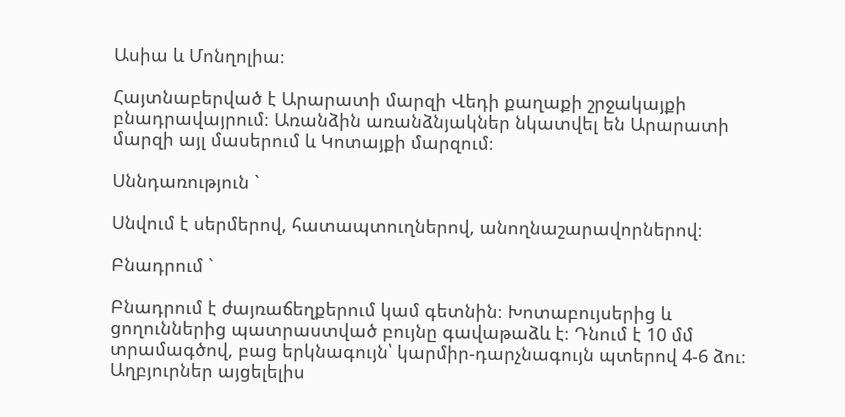Ասիա և Մոնղոլիա։

Հայտնաբերված է Արարատի մարզի Վեդի քաղաքի շրջակայքի բնադրավայրում։ Առանձին առանձնյակներ նկատվել են Արարատի մարզի այլ մասերում և Կոտայքի մարզում։

Սննդառություն `

Սնվում է սերմերով, հատապտուղներով, անողնաշարավորներով։

Բնադրում `

Բնադրում է ժայռաճեղքերում կամ գետնին։ Խոտաբույսերից և ցողուններից պատրաստված բույնը գավաթաձև է։ Դնում է 10 մմ տրամագծով, բաց երկնագույն՝ կարմիր-դարչնագույն պտերով 4-6 ձու։ Աղբյուրներ այցելելիս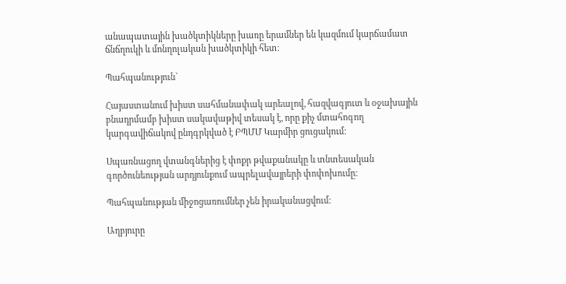անապատային խածկտիկները խառը երամներ են կազմում կարճամատ ճնճղուկի և մոնղոլական խածկտիկի հետ։

Պահպանություն`

Հայաստանում խիստ սահմանափակ արեալով, հազվագյուտ և օջախային բնադրմամբ խիստ սակավաթիվ տեսակ է, որը քիչ մտահոգող կարգավիճակով ընդգրկված է ԲՊՄՄ Կարմիր ցուցակում։

Սպառնացող վտանգներից է փոքր թվաքանակը և տնտեսական գործունեության արդյունքում ապրելավայրերի փոփոխումը։

Պահպանության միջոցառումներ չեն իրականացվում։

Աղբյուրը